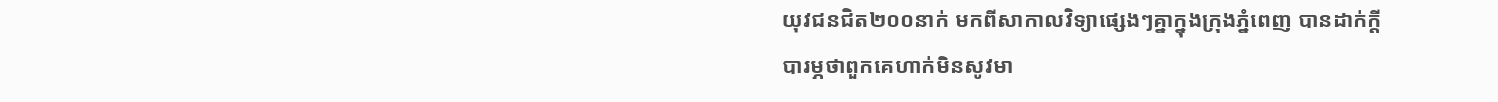យុវជនជិត២០០នាក់ មកពីសាកាលវិទ្យាផ្សេងៗគ្នាក្នុងក្រុងភ្នំពេញ បានដាក់ក្តីបារម្ភថាពួកគេហាក់មិនសូវមា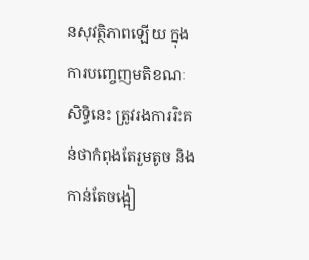នសុវត្ថិភាពឡើយ ក្នុងការបញ្ចេញមតិខណៈសិទ្ធិនេះ ត្រូវរងការរិះគន់ថាកំពុងតែរួមតូច និងកាន់តែចង្អៀ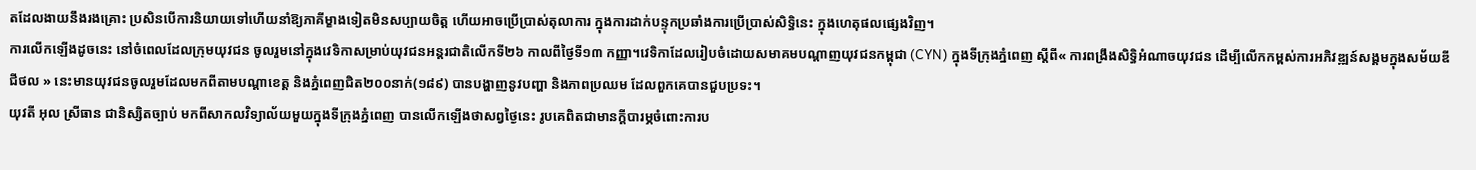តដែលងាយនឹងរងគ្រោះ ប្រសិនបើការនិយាយទៅហើយនាំឱ្យភាគីម្ខាងទៀតមិនសប្បាយចិត្ត ហើយអាចប្រើប្រាស់តុលាការ ក្នុងការដាក់បន្ទុកប្រឆាំងការប្រើប្រាស់សិទ្ធិនេះ ក្នុងហេតុផលផ្សេងវិញ។
ការលើកឡើងដូចនេះ នៅចំពេលដែលក្រុមយុវជន ចូលរួមនៅក្នុងវេទិកាសម្រាប់យុវជនអន្តរជាតិលើកទី២៦ កាលពីថ្ងៃទី១៣ កញ្ញា។វេទិកាដែលរៀបចំដោយសមាគមបណ្តាញយុវជនកម្ពុជា (CYN) ក្នុងទីក្រុងភ្នំពេញ ស្តីពី« ការពង្រឹងសិទ្ធិអំណាចយុវជន ដើម្បីលើកកម្ពស់ការអភិវឌ្ឍន៍សង្គមក្នុងសម័យឌីជីថល » នេះមានយុវជនចូលរួមដែលមកពីតាមបណ្តាខេត្ត និងភ្នំពេញជិត២០០នាក់(១៨៩) បានបង្ហាញនូវបញ្ហា និងភាពប្រឈម ដែលពួកគេបានជួបប្រទះ។
យុវតី អុល ស្រីធាន ជានិស្សិតច្បាប់ មកពីសាកលវិទ្យាល័យមួយក្នុងទីក្រុងភ្នំពេញ បានលើកឡើងថាសព្វថ្ងៃនេះ រូបគេពិតជាមានក្តីបារម្ភចំពោះការប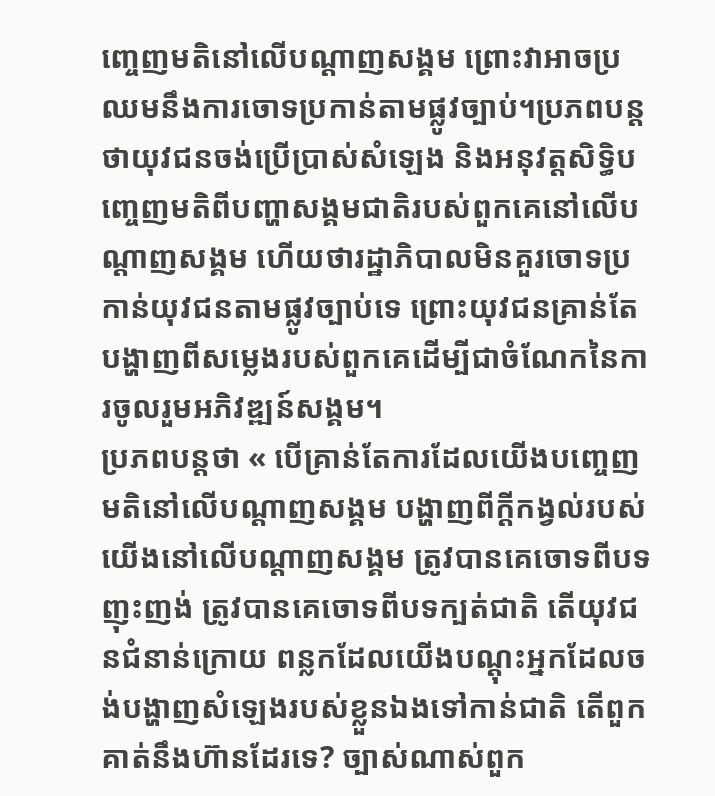ញ្ចេញមតិនៅលើបណ្ដាញសង្គម ព្រោះវាអាចប្រឈមនឹងការចោទប្រកាន់តាមផ្លូវច្បាប់។ប្រភពបន្តថាយុវជនចង់ប្រើប្រាស់សំឡេង និងអនុវត្តសិទ្ធិបញ្ចេញមតិពីបញ្ហាសង្គមជាតិរបស់ពួកគេនៅលើបណ្ដាញសង្គម ហើយថារដ្ឋាភិបាលមិនគួរចោទប្រកាន់យុវជនតាមផ្លូវច្បាប់ទេ ព្រោះយុវជនគ្រាន់តែបង្ហាញពីសម្លេងរបស់ពួកគេដើម្បីជាចំណែកនៃការចូលរួមអភិវឌ្ឍន៍សង្គម។
ប្រភពបន្តថា « បើគ្រាន់តែការដែលយើងបញ្ចេញមតិនៅលើបណ្ដាញសង្គម បង្ហាញពីក្ដីកង្វល់របស់យើងនៅលើបណ្ដាញសង្គម ត្រូវបានគេចោទពីបទញុះញង់ ត្រូវបានគេចោទពីបទក្បត់ជាតិ តើយុវជនជំនាន់ក្រោយ ពន្លកដែលយើងបណ្ដុះអ្នកដែលចង់បង្ហាញសំឡេងរបស់ខ្លួនឯងទៅកាន់ជាតិ តើពួកគាត់នឹងហ៊ានដែរទេ? ច្បាស់ណាស់ពួក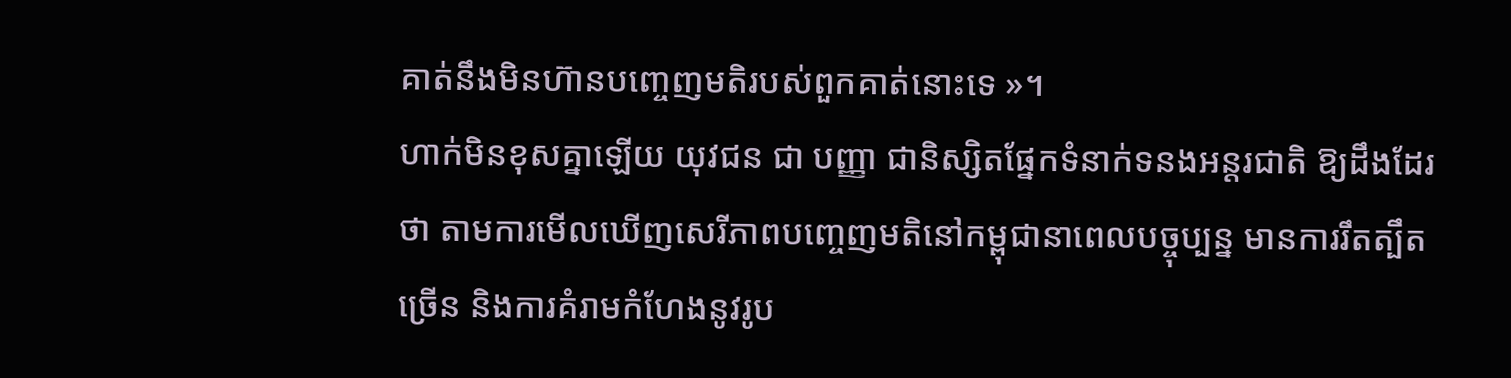គាត់នឹងមិនហ៊ានបញ្ចេញមតិរបស់ពួកគាត់នោះទេ »។
ហាក់មិនខុសគ្នាឡើយ យុវជន ជា បញ្ញា ជានិស្សិតផ្នែកទំនាក់ទនងអន្តរជាតិ ឱ្យដឹងដែរថា តាមការមើលឃើញសេរីភាពបញ្ចេញមតិនៅកម្ពុជានាពេលបច្ចុប្បន្ន មានការរឹតត្បឹតច្រើន និងការគំរាមកំហែងនូវរូប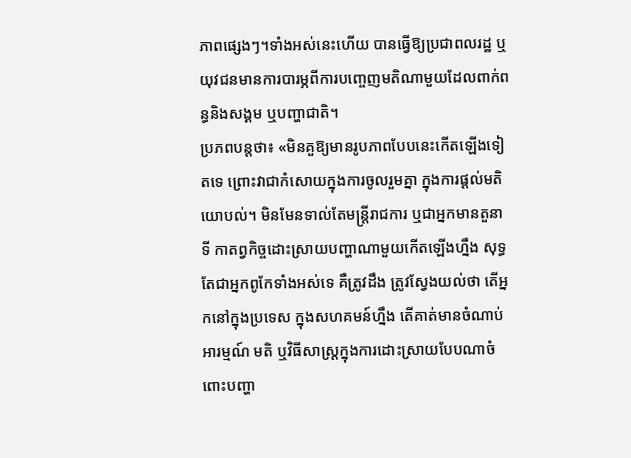ភាពផ្សេងៗ។ទាំងអស់នេះហើយ បានធ្វើឱ្យប្រជាពលរដ្ឋ ឬយុវជនមានការបារម្ភពីការបញ្ចេញមតិណាមួយដែលពាក់ពន្ធនិងសង្គម ឬបញ្ហាជាតិ។
ប្រភពបន្តថា៖ «មិនគួឱ្យមានរូបភាពបែបនេះកើតឡើងទៀតទេ ព្រោះវាជាកំសោយក្នុងការចូលរួមគ្នា ក្នុងការផ្ដល់មតិយោបល់។ មិនមែនទាល់តែមន្តី្ររាជការ ឬជាអ្នកមានតួនាទី កាតព្វកិច្ចដោះស្រាយបញ្ហាណាមួយកើតឡើងហ្នឹង សុទ្ធតែជាអ្នកពូកែទាំងអស់ទេ គឺត្រូវដឹង ត្រូវស្វែងយល់ថា តើអ្នកនៅក្នុងប្រទេស ក្នុងសហគមន៍ហ្នឹង តើគាត់មានចំណាប់អារម្មណ៍ មតិ ឬវិធីសាស្រ្តក្នុងការដោះស្រាយបែបណាចំពោះបញ្ហា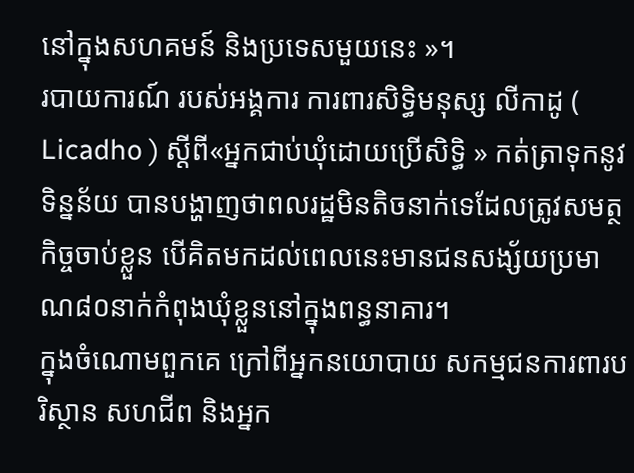នៅក្នុងសហគមន៍ និងប្រទេសមួយនេះ »។
របាយការណ៍ របស់អង្គការ ការពារសិទ្ធិមនុស្ស លីកាដូ ( Licadho ) ស្តីពី«អ្នកជាប់ឃុំដោយប្រើសិទ្ធិ » កត់ត្រាទុកនូវទិន្នន័យ បានបង្ហាញថាពលរដ្ឋមិនតិចនាក់ទេដែលត្រូវសមត្ថកិច្ចចាប់ខ្លួន បើគិតមកដល់ពេលនេះមានជនសង្ស័យប្រមាណ៨០នាក់កំពុងឃុំខ្លួននៅក្នុងពន្ធនាគារ។
ក្នុងចំណោមពួកគេ ក្រៅពីអ្នកនយោបាយ សកម្មជនការពារបរិស្ថាន សហជីព និងអ្នក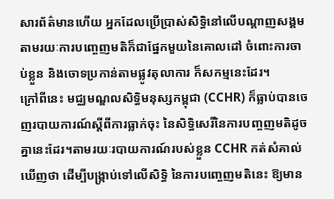សារព័ត៌មានហើយ អ្នកដែលប្រើប្រាស់សិទ្ធិនៅលើបណ្តាញសង្គម តាមរយៈការបញ្ចេញមតិក៏ជាផ្នែកមួយនៃគោលដៅ ចំពោះការចាប់ខ្លួន និងចោទប្រកាន់តាមផ្លូវតុលាការ ក៏សកម្មនេះដែរ។
ក្រៅពីនេះ មជ្ឈមណ្ឌលសិទ្ធិមនុស្សកម្ពុជា (CCHR) ក៏ធ្លាប់បានចេញរបាយការណ៍ស្តីពីការធ្លាក់ចុះ នៃសិទ្ធិសេរីនៃការបញ្ចញមតិដូចគ្នានេះដែរ។តាមរយៈរបាយការណ៍របស់ខ្លួន CCHR កត់សំគាល់ឃើញថា ដើម្បីបង្រ្កាប់ទៅលើសិទ្ធិ នៃការបញ្ចេញមតិនេះ ឱ្យមាន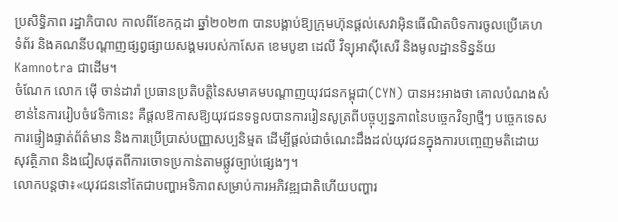ប្រសិទ្ធិភាព រដ្ឋាភិបាល កាលពីខែកក្កដា ឆ្នាំ២០២៣ បានបង្គាប់ឱ្យក្រុមហ៊ុនផ្តល់សេវាអ៊ិនធើណិតបិទការចូលប្រើគេហទំព័រ និងគណនីបណ្តាញផ្សព្វផ្សាយសង្គមរបស់កាសែត ខេមបូឌា ដេលី វិទ្យុអាស៊ីសេរី និងមូលដ្ឋានទិន្នន័យ Kamnotra ជាដើម។
ចំណែក លោក ម៉ើ ចាន់ដារ៉ា ប្រធានប្រតិបត្តិនៃសមាគមបណ្ដាញយុវជនកម្ពុជា(CYN) បានអះអាងថា គោលបំណងសំខាន់នៃការរៀបចំវេទិកានេះ គឺផ្ដលឱកាសឱ្យយុវជនទទួលបានការរៀនសូត្រពីបច្ចុប្បន្នភាពនៃបច្ចេកវិទ្យាថ្មីៗ បច្ចេកទេសការផ្ទៀងផ្ទាត់ព័ត៌មាន និងការប្រើប្រាស់បញ្ញាសប្បនិម្មត ដើម្បីផ្ដល់ជាចំណេះដឹងដល់យុវជនក្នុងការបញ្ចេញមតិដោយសុវត្ថិភាព និងជៀសផុតពីការចោទប្រកាន់តាមផ្លូវច្បាប់ផ្សេងៗ។
លោកបន្តថា៖«យុវជននៅតែជាបញ្ហាអទិភាពសម្រាប់ការអភិវឌ្ឍជាតិហើយបញ្ហារ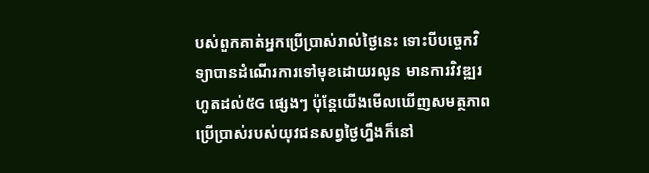បស់ពួកគាត់អ្នកប្រើប្រាស់រាល់ថ្ងៃនេះ ទោះបីបច្ចេកវិទ្យាបានដំណើរការទៅមុខដោយរលូន មានការវិវឌ្ឍរហូតដល់៥G ផ្សេងៗ ប៉ុន្តែយើងមើលឃើញសមត្ថភាពប្រើប្រាស់របស់យុវជនសព្វថ្ងៃហ្នឹងក៏នៅ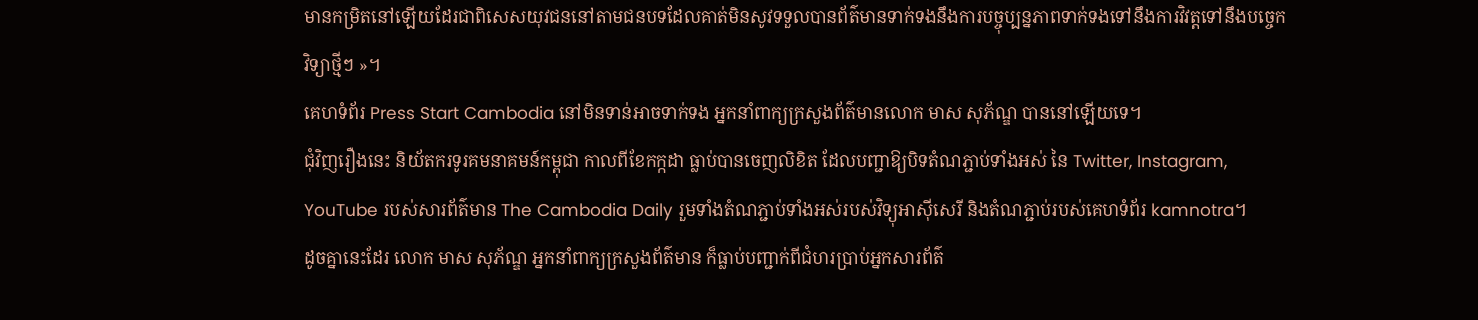មានកម្រិតនៅឡើយដែរជាពិសេសយុវជននៅតាមជនបទដែលគាត់មិនសូវទទួលបានព័ត៌មានទាក់ទងនឹងការបច្ចុប្បន្នភាពទាក់ទងទៅនឹងការវិវត្តទៅនឹងបច្ចេកវិទ្យាថ្មីៗ »។
គេហទំព័រ Press Start Cambodia នៅមិនទាន់អាចទាក់ទង អ្នកនាំពាក្យក្រសួងព័ត៌មានលោក មាស សុភ័ណ្ឌ បាននៅឡើយទេ។
ជុំវិញរឿងនេះ និយ័តករទូរគមនាគមន៍កម្ពុជា កាលពីខែកក្កដា ធ្លាប់បានចេញលិខិត ដែលបញ្ជាឱ្យបិទតំណភ្ជាប់ទាំងអស់ នៃ Twitter, Instagram, YouTube របស់សារព័ត៌មាន The Cambodia Daily រួមទាំងតំណភ្ជាប់ទាំងអស់របស់វិទ្យុអាស៊ីសេរី និងតំណភ្ជាប់របស់គេហទំព័រ kamnotra។
ដូចគ្នានេះដែរ លោក មាស សុភ័ណ្ឌ អ្នកនាំពាក្យក្រសួងព័ត៌មាន ក៏ធ្លាប់បញ្ជាក់ពីជំហរប្រាប់អ្នកសារព័ត៌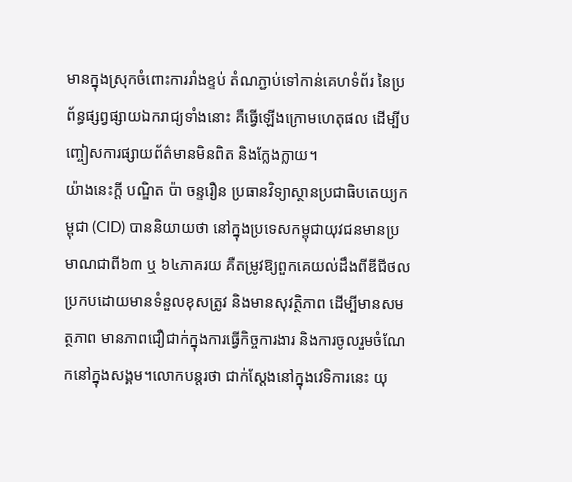មានក្នុងស្រុកចំពោះការរាំងខ្ទប់ តំណភ្ជាប់ទៅកាន់គេហទំព័រ នៃប្រព័ន្ធផ្សព្វផ្សាយឯករាជ្យទាំងនោះ គឺធ្វើឡើងក្រោមហេតុផល ដើម្បីបញ្ចៀសការផ្សាយព័ត៌មានមិនពិត និងក្លែងក្លាយ។
យ៉ាងនេះក្តី បណ្ឌិត ប៉ា ចន្ទរឿន ប្រធានវិទ្យាស្ថានប្រជាធិបតេយ្យកម្ពុជា (CID) បាននិយាយថា នៅក្នុងប្រទេសកម្ពុជាយុវជនមានប្រមាណជាពី៦៣ ឬ ៦៤ភាគរយ គឺតម្រូវឱ្យពួកគេយល់ដឹងពីឌីជីថលប្រកបដោយមានទំនួលខុសត្រូវ និងមានសុវត្ថិភាព ដើម្បីមានសមត្ថភាព មានភាពជឿជាក់ក្នុងការធ្វើកិច្ចការងារ និងការចូលរួមចំណែកនៅក្នុងសង្គម។លោកបន្តរថា ជាក់ស្ដែងនៅក្នុងវេទិការនេះ យុ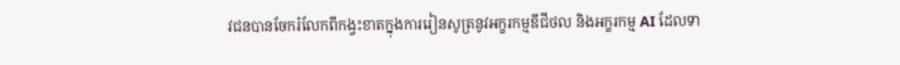វជនបានចែករំលែកពីកង្វះខាតក្នុងការរៀនសូត្រនូវអក្ខរកម្មឌីជីថល និងអក្ខរកម្ម AI ដែលទា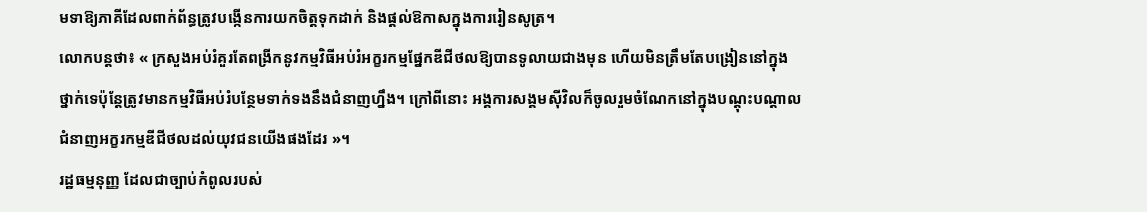មទាឱ្យភាគីដែលពាក់ព័ន្ធត្រូវបង្កើនការយកចិត្តទុកដាក់ និងផ្ដល់ឱកាសក្នុងការរៀនសូត្រ។
លោកបន្តថា៖ « ក្រសួងអប់រំគួរតែពង្រីកនូវកម្មវិធីអប់រំអក្ខរកម្មផ្នែកឌីជីថលឱ្យបានទូលាយជាងមុន ហើយមិនត្រឹមតែបង្រៀននៅក្នុងថ្នាក់ទេប៉ុន្តែត្រូវមានកម្មវិធីអប់រំបន្ថែមទាក់ទងនឹងជំនាញហ្នឹង។ ក្រៅពីនោះ អង្គការសង្គមស៊ីវិលក៏ចូលរួមចំណែកនៅក្នុងបណ្ដុះបណ្ដាលជំនាញអក្ខរកម្មឌីជីថលដល់យុវជនយើងផងដែរ »។
រដ្ឋធម្មនុញ្ញ ដែលជាច្បាប់កំពូលរបស់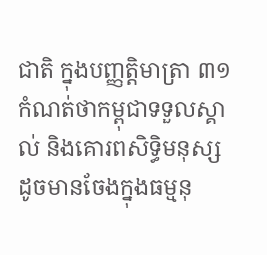ជាតិ ក្នុងបញ្ញត្តិមាត្រា ៣១ កំណត់ថាកម្ពុជាទទួលស្គាល់ និងគោរពសិទ្ធិមនុស្ស ដូចមានចែងក្នុងធម្មនុ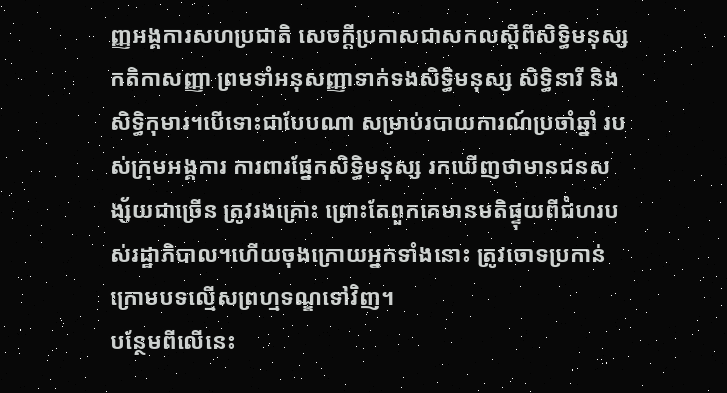ញ្ញអង្គការសហប្រជាតិ សេចក្តីប្រកាសជាសកលស្តីពីសិទ្ធិមនុស្ស កតិកាសញ្ញា ព្រមទាំអនុសញ្ញាទាក់ទងសិទ្ធិមនុស្ស សិទ្ធិនារី និងសិទ្ធិកុមារ។បើទោះជាបែបណា សម្រាប់របាយការណ៍ប្រចាំឆ្នាំ របស់ក្រុមអង្គការ ការពារផ្នែកសិទ្ធិមនុស្ស រកឃើញថាមានជនសង្ស័យជាច្រើន ត្រូវរងគ្រោះ ព្រោះតែពួកគេមានមតិផ្ទុយពីជំហរបស់រដ្ឋាភិបាល។ហើយចុងក្រោយអ្នកទាំងនោះ ត្រូវចោទប្រកាន់ ក្រោមបទល្មើសព្រហ្មទណ្ឌទៅវិញ។
បន្ថែមពីលើនេះ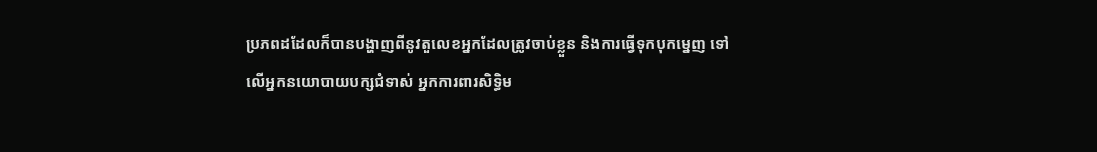ប្រភពដដែលក៏បានបង្ហាញពីនូវតួលេខអ្នកដែលត្រូវចាប់ខ្លួន និងការធ្វើទុកបុកម្នេញ ទៅលើអ្នកនយោបាយបក្សជំទាស់ អ្នកការពារសិទ្ធិម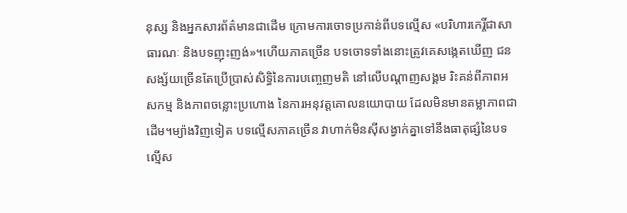នុស្ស និងអ្នកសារព័ត៌មានជាដើម ក្រោមការចោទប្រកាន់ពីបទល្មើស «បរិហារកេរ្តិ៍ជាសាធារណៈ និងបទញុះញង់»។ហើយភាគច្រើន បទចោទទាំងនោះត្រូវគេសង្កេតឃើញ ជនសង្ស័យច្រើនតែប្រើប្រាស់សិទ្ធិនៃការបញ្ចេញមតិ នៅលើបណ្តាញសង្គម រិះគន់ពីភាពអសកម្ម និងភាពចន្លោះប្រហោង នៃការអនុវត្តគោលនយោបាយ ដែលមិនមានតម្លាភាពជាដើម។ម្យ៉ាងវិញទៀត បទល្មើសភាគច្រើន វាហាក់មិនស៊ីសង្វាក់គ្នាទៅនឹងធាតុផ្សំនៃបទល្មើស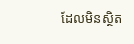ដែលមិនស្ថិត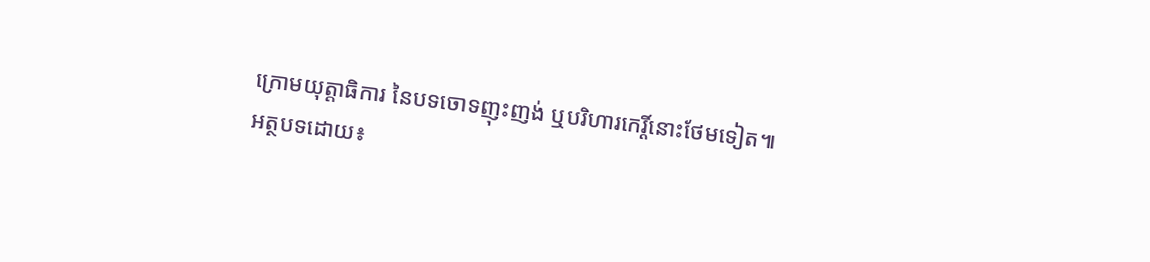ក្រោមយុត្តាធិការ នៃបទចោទញុះញង់ ឬបរិហារកេរ្តិ៍នោះថែមទៀត៕
អត្ថបទដោយ៖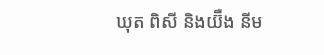ឃុត ពិសី និងយ៊ឺង នីម